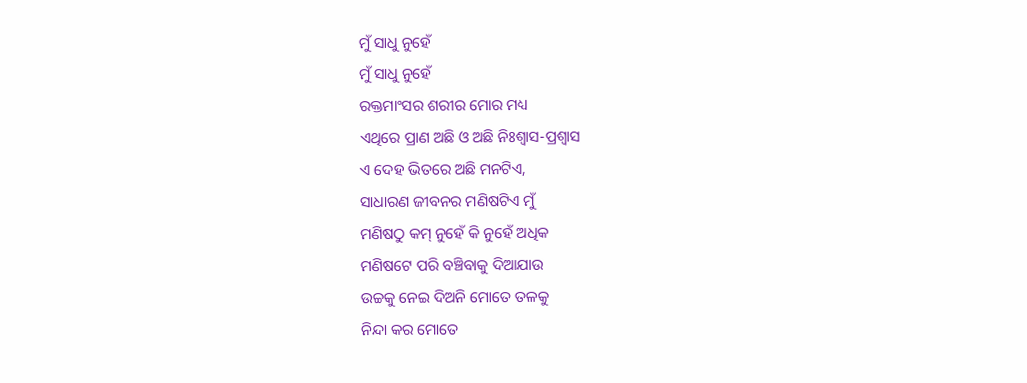ମୁଁ ସାଧୁ ନୁହେଁ
ମୁଁ ସାଧୁ ନୁହେଁ
ରକ୍ତମାଂସର ଶରୀର ମୋର ମଧ୍ୟ
ଏଥିରେ ପ୍ରାଣ ଅଛି ଓ ଅଛି ନିଃଶ୍ୱାସ-ପ୍ରଶ୍ୱାସ
ଏ ଦେହ ଭିତରେ ଅଛି ମନଟିଏ,
ସାଧାରଣ ଜୀବନର ମଣିଷଟିଏ ମୁଁ
ମଣିଷଠୁ କମ୍ ନୁହେଁ କି ନୁହେଁ ଅଧିକ
ମଣିଷଟେ ପରି ବଞ୍ଚିବାକୁ ଦିଆଯାଉ
ଉଚ୍ଚକୁ ନେଇ ଦିଅନି ମୋତେ ତଳକୁ
ନିନ୍ଦା କର ମୋତେ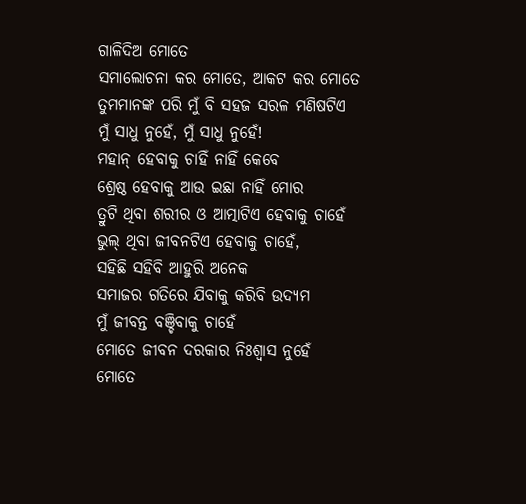ଗାଳିଦିଅ ମୋତେ
ସମାଲୋଚନା କର ମୋତେ, ଆକଟ କର ମୋତେ
ତୁମମାନଙ୍କ ପରି ମୁଁ ବି ସହଜ ସରଳ ମଣିଷଟିଏ
ମୁଁ ସାଧୁ ନୁହେଁ, ମୁଁ ସାଧୁ ନୁହେଁ!
ମହାନ୍ ହେବାକୁ ଚାହିଁ ନାହିଁ କେବେ
ଶ୍ରେଷ୍ଠ ହେବାକୁ ଆଉ ଇଛା ନାହିଁ ମୋର
ତ୍ରୁଟି ଥିବା ଶରୀର ଓ ଆତ୍ମାଟିଏ ହେବାକୁ ଚାହେଁ
ଭୁଲ୍ ଥିବା ଜୀବନଟିଏ ହେବାକୁ ଚାହେଁ,
ସହିଛି ସହିବି ଆହୁରି ଅନେକ
ସମାଜର ଗତିରେ ଯିବାକୁ କରିବି ଉଦ୍ୟମ
ମୁଁ ଜୀବନ୍ତ ବଞ୍ଚିବାକୁ ଚାହେଁ
ମୋତେ ଜୀବନ ଦରକାର ନିଃଶ୍ୱାସ ନୁହେଁ
ମୋତେ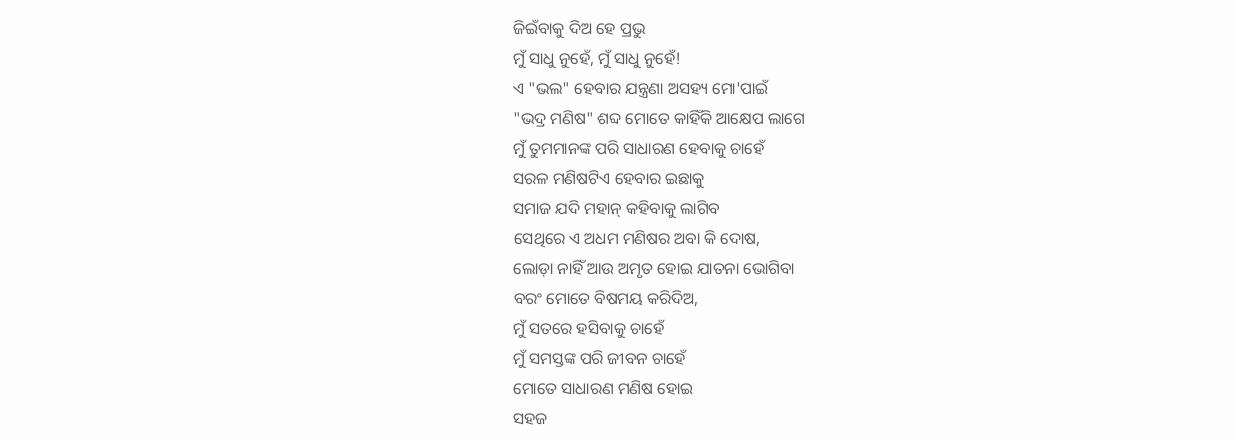ଜିଇଁବାକୁ ଦିଅ ହେ ପ୍ରଭୁ
ମୁଁ ସାଧୁ ନୁହେଁ, ମୁଁ ସାଧୁ ନୁହେଁ!
ଏ "ଭଲ" ହେବାର ଯନ୍ତ୍ରଣା ଅସହ୍ୟ ମୋ'ପାଇଁ
"ଭଦ୍ର ମଣିଷ" ଶବ୍ଦ ମୋତେ କାହିଁକି ଆକ୍ଷେପ ଲାଗେ
ମୁଁ ତୁମମାନଙ୍କ ପରି ସାଧାରଣ ହେବାକୁ ଚାହେଁ
ସରଳ ମଣିଷଟିଏ ହେବାର ଇଛାକୁ
ସମାଜ ଯଦି ମହାନ୍ କହିବାକୁ ଲାଗିବ
ସେଥିରେ ଏ ଅଧମ ମଣିଷର ଅବା କି ଦୋଷ,
ଲୋଡ଼ା ନାହିଁ ଆଉ ଅମୃତ ହୋଇ ଯାତନା ଭୋଗିବା
ବରଂ ମୋତେ ବିଷମୟ କରିଦିଅ,
ମୁଁ ସତରେ ହସିବାକୁ ଚାହେଁ
ମୁଁ ସମସ୍ତଙ୍କ ପରି ଜୀବନ ଚାହେଁ
ମୋତେ ସାଧାରଣ ମଣିଷ ହୋଇ
ସହଜ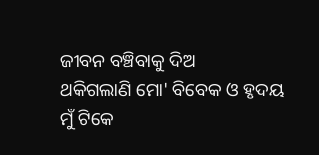ଜୀବନ ବଞ୍ଚିବାକୁ ଦିଅ
ଥକିଗଲାଣି ମୋ' ବିବେକ ଓ ହୃଦୟ
ମୁଁ ଟିକେ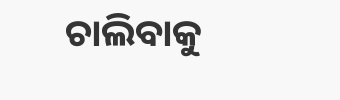ଚାଲିବାକୁ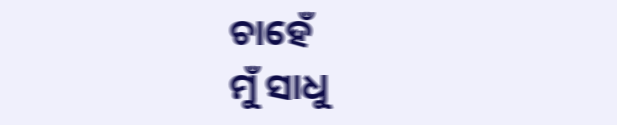ଚାହେଁ
ମୁଁ ସାଧୁ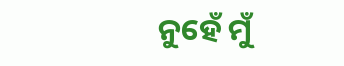ନୁହେଁ ମୁଁ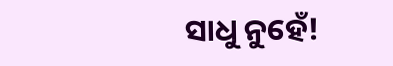ସାଧୁ ନୁହେଁ!